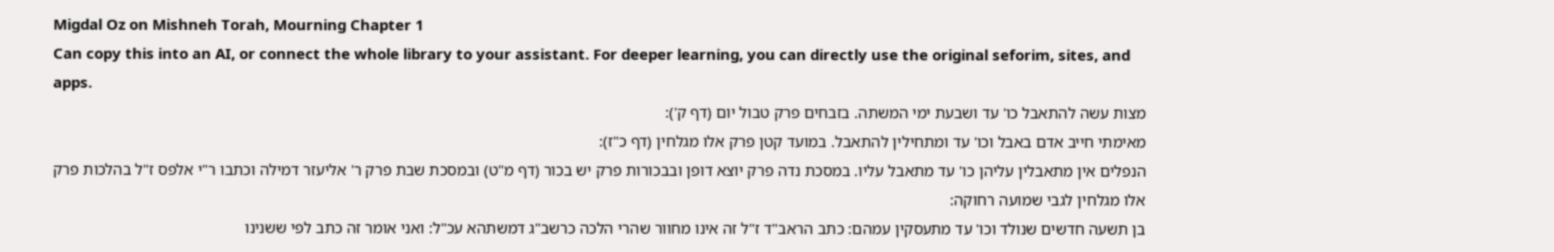Migdal Oz on Mishneh Torah, Mourning Chapter 1
Can copy this into an AI, or connect the whole library to your assistant. For deeper learning, you can directly use the original seforim, sites, and apps.
מצות עשה להתאבל כו' עד ושבעת ימי המשתה. בזבחים פרק טבול יום (דף ק'):
מאימתי חייב אדם באבל וכו' עד ומתחילין להתאבל. במועד קטן פרק אלו מגלחין (דף כ"ז):
הנפלים אין מתאבלין עליהן כו' עד מתאבל עליו. במסכת נדה פרק יוצא דופן ובבכורות פרק יש בכור (דף מ"ט) ובמסכת שבת פרק ר' אליעזר דמילה וכתבו ר"י אלפס ז"ל בהלכות פרק אלו מגלחין לגבי שמועה רחוקה:
בן תשעה חדשים שנולד וכו' עד מתעסקין עמהם: כתב הראב"ד ז"ל זה אינו מחוור שהרי הלכה כרשב"ג דמשתהא עכ"ל: ואני אומר זה כתב לפי ששנינו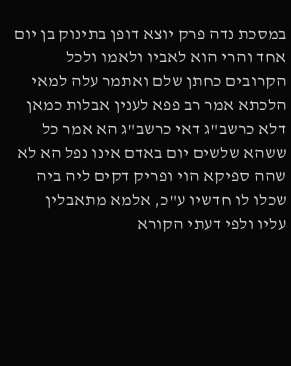במסכת נדה פרק יוצא דופן בתינוק בן יום אחד והרי הוא לאביו ולאמו ולכל הקרובים כחתן שלם ואתמר עלה למאי הלכתא אמר רב פפא לענין אבלות כמאן דלא כרשב"ג דאי כרשב"ג הא אמר כל ששהא שלשים יום באדם אינו נפל הא לא שהה ספיקא הוי ופריק דקים ליה ביה שכלו לו חדשיו ע"כ, אלמא מתאבלין עליו ולפי דעתי הקורא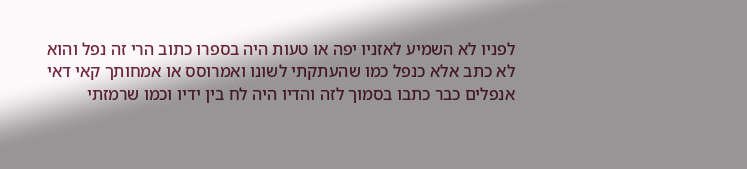לפניו לא השמיע לאזניו יפה או טעות היה בספרו כתוב הרי זה נפל והוא לא כתב אלא כנפל כמו שהעתקתי לשונו ואמרוסס או אמחותך קאי דאי אנפלים כבר כתבו בסמוך לזה והדיו היה לח בין ידיו וכמו שרמזתי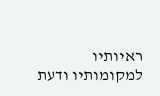ראיותיו למקומותיו ודעת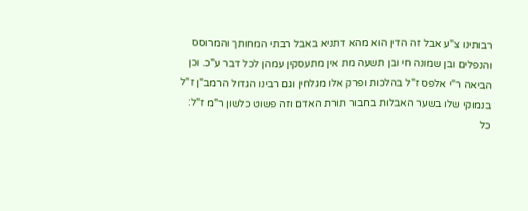רבותינו צ"ע אבל זה הדין הוא מהא דתניא באבל רבתי המחותך והמרוסס והנפלים ובן שמונה חי ובן תשעה מת אין מתעסקין עמהן לכל דבר ע"כ. וכן הביאה ר"י אלפס ז"ל בהלכות ופרק אלו מגלחין וגם רבינו הגדול הרמב"ן ז"ל בנמוקי שלו בשער האבלות בחבור תורת האדם וזה פשוט כלשון ר"מ ז"ל:
כל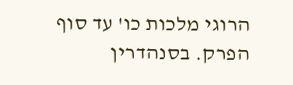הרוגי מלכות כו' עד סוף הפרק. בסנהדרין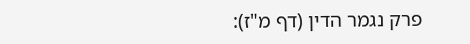פרק נגמר הדין (דף מ"ז):